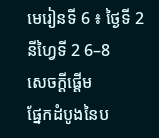មេរៀនទី 6 ៖ ថ្ងៃទី 2
នីហ្វៃទី 2 6–8
សេចក្ដីផ្ដើម
ផ្នែកដំបូងនៃប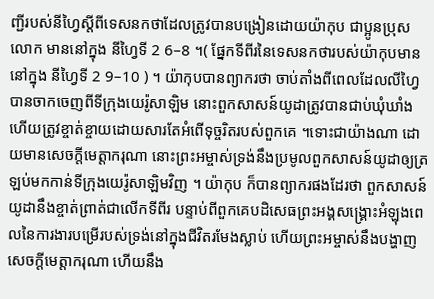ញ្ជីរបស់នីហ្វៃស្តីពីទេសនកថាដែលត្រូវបានបង្រៀនដោយយ៉ាកុប ជាប្អូនប្រុសលោក មាននៅក្នុង នីហ្វៃទី 2 6–8 ។( ផ្នែកទីពីរនៃទេសនកថារបស់យ៉ាកុបមាននៅក្នុង នីហ្វៃទី 2 9–10 ) ។ យ៉ាកុបបានព្យាករថា ចាប់តាំងពីពេលដែលលីហ្វៃបានចាកចេញពីទីក្រុងយេរ៉ូសាឡិម នោះពួកសាសន៍យូដាត្រូវបានជាប់ឃុំឃាំង ហើយត្រូវខ្ចាត់ខ្ចាយដោយសារតែអំពើទុច្ចរិតរបស់ពួកគេ ។ទោះជាយ៉ាងណា ដោយមានសេចក្តីមេត្តាករុណា នោះព្រះអម្ចាស់ទ្រង់នឹងប្រមូលពួកសាសន៍យូដាឲ្យត្រឡប់មកកាន់ទីក្រុងយេរ៉ូសាឡិមវិញ ។ យ៉ាកុប ក៏បានព្យាករផងដែរថា ពួកសាសន៍យូដានឹងខ្ចាត់ព្រាត់ជាលើកទីពីរ បន្ទាប់ពីពួកគេបដិសេធព្រះអង្គសង្គ្រោះអំឡុងពេលនៃការងារបម្រើរបស់ទ្រង់នៅក្នុងជីវិតរមែងស្លាប់ ហើយព្រះអម្ចាស់នឹងបង្ហាញសេចក្តីមេត្តាករុណា ហើយនឹង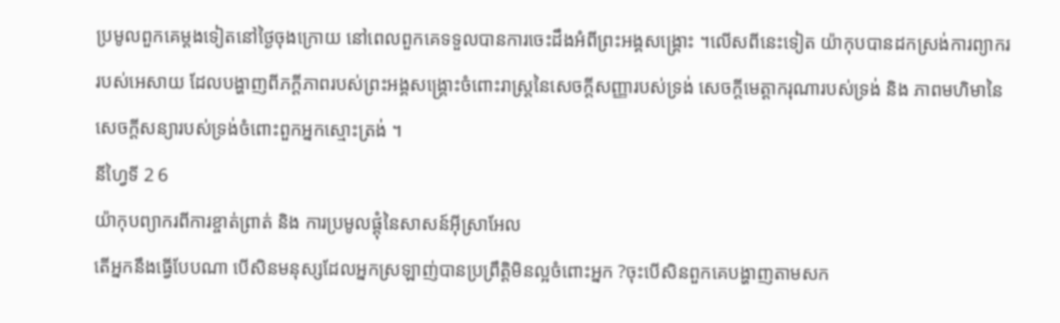ប្រមូលពួកគេម្តងទៀតនៅថ្ងៃចុងក្រោយ នៅពេលពួកគេទទួលបានការចេះដឹងអំពីព្រះអង្គសង្គ្រោះ ។លើសពីនេះទៀត យ៉ាកុបបានដកស្រង់ការព្យាកររបស់អេសាយ ដែលបង្ហាញពីភក្តីភាពរបស់ព្រះអង្គសង្គ្រោះចំពោះរាស្ត្រនៃសេចក្តីសញ្ញារបស់ទ្រង់ សេចក្តីមេត្តាករុណារបស់ទ្រង់ និង ភាពមហិមានៃសេចក្តីសន្យារបស់ទ្រង់ចំពោះពួកអ្នកស្មោះត្រង់ ។
នីហ្វៃទី 2 6
យ៉ាកុបព្យាករពីការខ្ចាត់ព្រាត់ និង ការប្រមូលផ្ដុំនៃសាសន៍អ៊ីស្រាអែល
តើអ្នកនឹងធ្វើបែបណា បើសិនមនុស្សដែលអ្នកស្រឡាញ់បានប្រព្រឹត្តិមិនល្អចំពោះអ្នក ?ចុះបើសិនពួកគេបង្ហាញតាមសក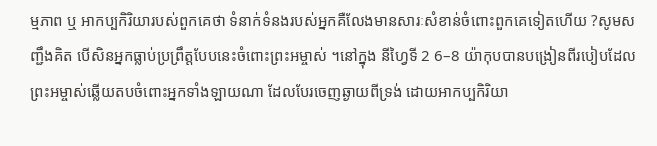ម្មភាព ឬ អាកប្បកិរិយារបស់ពួកគេថា ទំនាក់ទំនងរបស់អ្នកគឺលែងមានសារៈសំខាន់ចំពោះពួកគេទៀតហើយ ?សូមសញ្ជឹងគិត បើសិនអ្នកធ្លាប់ប្រព្រឹត្តបែបនេះចំពោះព្រះអម្ចាស់ ។នៅក្នុង នីហ្វៃទី 2 6–8 យ៉ាកុបបានបង្រៀនពីរបៀបដែលព្រះអម្ចាស់ឆ្លើយតបចំពោះអ្នកទាំងឡាយណា ដែលបែរចេញឆ្ងាយពីទ្រង់ ដោយអាកប្បកិរិយា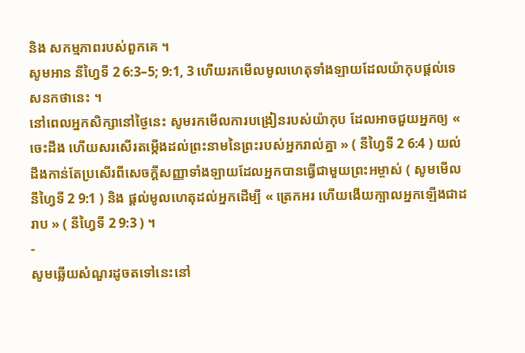និង សកម្មភាពរបស់ពួកគេ ។
សូមអាន នីហ្វៃទី 2 6:3–5; 9:1, 3 ហើយរកមើលមូលហេតុទាំងឡាយដែលយ៉ាកុបផ្តល់ទេសនកថានេះ ។
នៅពេលអ្នកសិក្សានៅថ្ងៃនេះ សូមរកមើលការបង្រៀនរបស់យ៉ាកុប ដែលអាចជួយអ្នកឲ្យ « ចេះដឹង ហើយសរសើរតម្កើងដល់ព្រះនាមនៃព្រះរបស់អ្នករាល់គ្នា » ( នីហ្វៃទី 2 6:4 ) យល់ដឹងកាន់តែប្រសើរពីសេចក្តីសញ្ញាទាំងឡាយដែលអ្នកបានធ្វើជាមួយព្រះអម្ចាស់ ( សូមមើល នីហ្វៃទី 2 9:1 ) និង ផ្តល់មូលហេតុដល់អ្នកដើម្បី « ត្រេកអរ ហើយងើយក្បាលអ្នកឡើងជាដរាប » ( នីហ្វៃទី 2 9:3 ) ។
-
សូមឆ្លើយសំណួរដូចតទៅនេះនៅ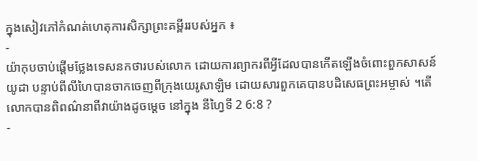ក្នុងសៀវភៅកំណត់ហេតុការសិក្សាព្រះគម្ពីររបស់អ្នក ៖
-
យ៉ាកុបចាប់ផ្តើមថ្លែងទេសនកថារបស់លោក ដោយការព្យាករពីអ្វីដែលបានកើតឡើងចំពោះពួកសាសន៍យូដា បន្ទាប់ពីលីហៃបានចាកចេញពីក្រុងយេរូសាឡិម ដោយសារពួកគេបានបដិសេធព្រះអម្ចាស់ ។តើលោកបានពិពណ៌នាពីវាយ៉ាងដូចម្ដេច នៅក្នុង នីហ្វៃទី 2 6:8 ?
-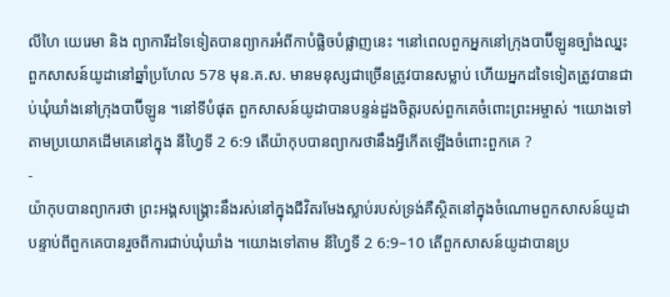លីហៃ យេរេមា និង ព្យាការីដទៃទៀតបានព្យាករអំពីកាបំផ្លិចបំផ្លាញនេះ ។នៅពេលពួកអ្នកនៅក្រុងបាប៊ីឡូនច្បាំងឈ្នះពួកសាសន៍យូដានៅឆ្នាំប្រហែល 578 មុន.គ.ស. មានមនុស្សជាច្រើនត្រូវបានសម្លាប់ ហើយអ្នកដទៃទៀតត្រូវបានជាប់ឃុំឃាំងនៅក្រុងបាប៊ីឡូន ។នៅទីបំផុត ពួកសាសន៍យូដាបានបន្ទន់ដួងចិត្តរបស់ពួកគេចំពោះព្រះអម្ចាស់ ។យោងទៅតាមប្រយោគដើមគេនៅក្នុង នីហ្វៃទី 2 6:9 តើយ៉ាកុបបានព្យាករថានឹងអ្វីកើតឡើងចំពោះពួកគេ ?
-
យ៉ាកុបបានព្យាករថា ព្រះអង្គសង្គ្រោះនឹងរស់នៅក្នុងជីវិតរមែងស្លាប់របស់ទ្រង់គឺស្ថិតនៅក្នុងចំណោមពួកសាសន៍យូដា បន្ទាប់ពីពួកគេបានរួចពីការជាប់ឃុំឃាំង ។យោងទៅតាម នីហ្វៃទី 2 6:9–10 តើពួកសាសន៍យូដាបានប្រ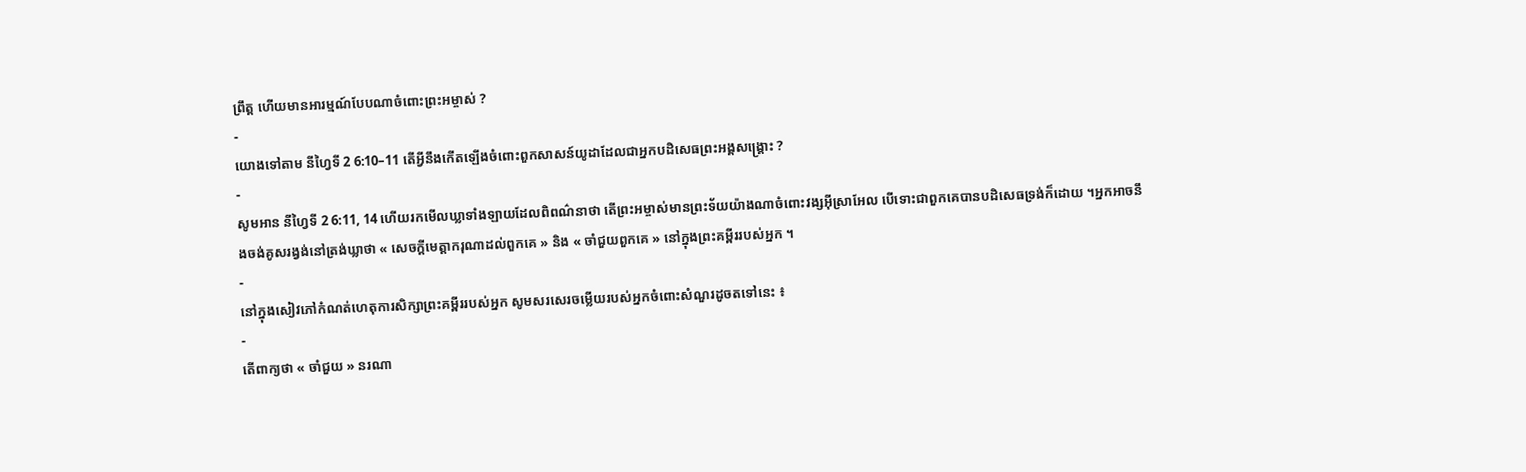ព្រឹត្ត ហើយមានអារម្មណ៍បែបណាចំពោះព្រះអម្ចាស់ ?
-
យោងទៅតាម នីហ្វៃទី 2 6:10–11 តើអ្វីនឹងកើតឡើងចំពោះពួកសាសន៍យូដាដែលជាអ្នកបដិសេធព្រះអង្គសង្គ្រោះ ?
-
សូមអាន នីហ្វៃទី 2 6:11, 14 ហើយរកមើលឃ្លាទាំងឡាយដែលពិពណ៌នាថា តើព្រះអម្ចាស់មានព្រះទ័យយ៉ាងណាចំពោះវង្សអ៊ីស្រាអែល បើទោះជាពួកគេបានបដិសេធទ្រង់ក៏ដោយ ។អ្នកអាចនឹងចង់គូសរង្វង់នៅត្រង់ឃ្លាថា « សេចក្តីមេត្តាករុណាដល់ពួកគេ » និង « ចាំជួយពួកគេ » នៅក្នុងព្រះគម្ពីររបស់អ្នក ។
-
នៅក្នុងសៀវភៅកំណត់ហេតុការសិក្សាព្រះគម្ពីររបស់អ្នក សូមសរសេរចម្លើយរបស់អ្នកចំពោះសំណួរដូចតទៅនេះ ៖
-
តើពាក្យថា « ចាំជួយ » នរណា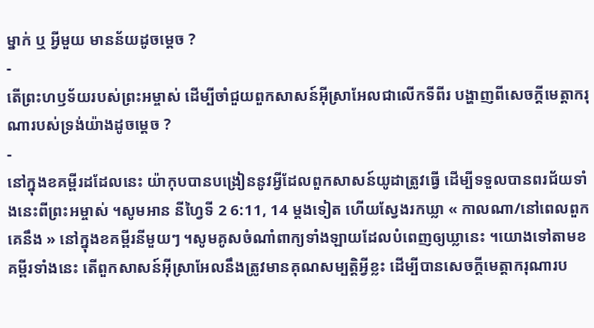ម្នាក់ ឬ អ្វីមួយ មានន័យដូចម្តេច ?
-
តើព្រះហឫទ័យរបស់ព្រះអម្ចាស់ ដើម្បីចាំជួយពួកសាសន៍អ៊ីស្រាអែលជាលើកទីពីរ បង្ហាញពីសេចក្តីមេត្តាករុណារបស់ទ្រង់យ៉ាងដូចម្តេច ?
-
នៅក្នុងខគម្ពីរដដែលនេះ យ៉ាកុបបានបង្រៀននូវអ្វីដែលពួកសាសន៍យូដាត្រូវធ្វើ ដើម្បីទទួលបានពរជ័យទាំងនេះពីព្រះអម្ចាស់ ។សូមអាន នីហ្វៃទី 2 6:11, 14 ម្តងទៀត ហើយស្វែងរកឃ្លា « កាលណា/នៅពេលពួកគេនឹង » នៅក្នុងខគម្ពីរនីមួយៗ ។សូមគូសចំណាំពាក្យទាំងឡាយដែលបំពេញឲ្យឃ្លានេះ ។យោងទៅតាមខគម្ពីរទាំងនេះ តើពួកសាសន៍អ៊ីស្រាអែលនឹងត្រូវមានគុណសម្បត្តិអ្វីខ្លះ ដើម្បីបានសេចក្តីមេត្តាករុណារប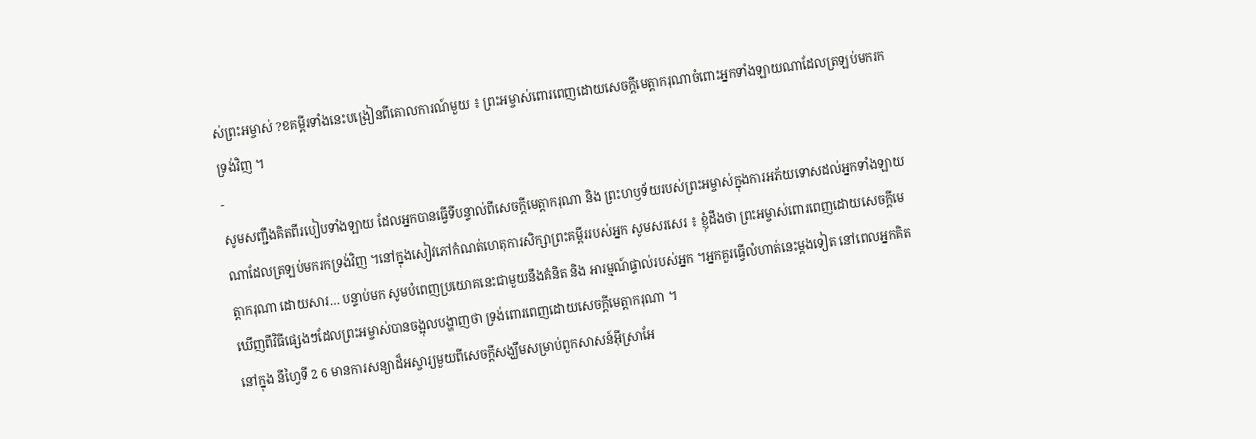ស់ព្រះអម្ចាស់ ?ខគម្ពីរទាំងនេះបង្រៀនពីគោលការណ៍មួយ ៖ ព្រះអម្ចាស់ពោរពេញដោយសេចក្តីមេត្តាករុណាចំពោះអ្នកទាំងឡាយណាដែលត្រឡប់មករកទ្រង់វិញ ។
-
សូមសញ្ជឹងគិតពីរបៀបទាំងឡាយ ដែលអ្នកបានធ្វើទីបន្ទាល់ពីសេចក្តីមេត្តាករុណា និង ព្រះហឫទ័យរបស់ព្រះអម្ចាស់ក្នុងការអភ័យទោសដល់អ្នកទាំងឡាយណាដែលត្រឡប់មករកទ្រង់វិញ ។នៅក្នុងសៀវភៅកំណត់ហេតុការសិក្សាព្រះគម្ពីររបស់អ្នក សូមសរសេរ ៖ ខ្ញុំដឹងថា ព្រះអម្ចាស់ពោរពេញដោយសេចក្តីមេត្តាករុណា ដោយសារ… បន្ទាប់មក សូមបំពេញប្រយោគនេះជាមួយនឹងគំនិត និង អារម្មណ៍ផ្ទាល់របស់អ្នក ។អ្នកគួរធ្វើលំហាត់នេះម្តងទៀត នៅពេលអ្នកគិតឃើញពីវិធីផ្សេងៗដែលព្រះអម្ចាស់បានចង្អុលបង្ហាញថា ទ្រង់ពោរពេញដោយសេចក្តីមេត្តាករុណា ។
នៅក្នុង នីហ្វៃទី 2 6 មានការសន្យាដ៏អស្ចារ្យមួយពីសេចក្តីសង្ឃឹមសម្រាប់ពួកសាសន៍អ៊ីស្រាអែ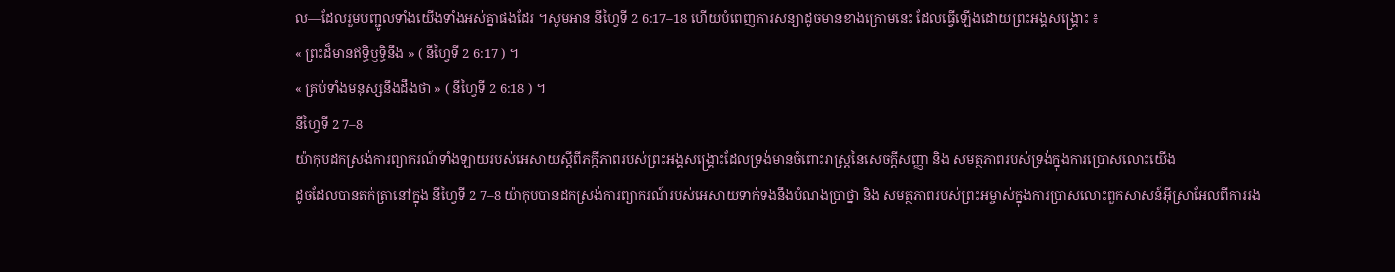ល—ដែលរួមបញ្ជូលទាំងយើងទាំងអស់គ្នាផងដែរ ។សូមអាន នីហ្វៃទី 2 6:17–18 ហើយបំពេញការសន្យាដូចមានខាងក្រោមនេះ ដែលធ្វើឡើងដោយព្រះអង្គសង្គ្រោះ ៖
« ព្រះដ៏មានឥទ្ធិឫទ្ធិនឹង » ( នីហ្វៃទី 2 6:17 ) ។
« គ្រប់ទាំងមនុស្សនឹងដឹងថា » ( នីហ្វៃទី 2 6:18 ) ។
នីហ្វៃទី 2 7–8
យ៉ាកុបដកស្រង់ការព្យាករណ៍ទាំងឡាយរបស់អេសាយស្តីពីភក្កីភាពរបស់ព្រះអង្គសង្គ្រោះដែលទ្រង់មានចំពោះរាស្ត្រនៃសេចក្តីសញ្ញា និង សមត្ថភាពរបស់ទ្រង់ក្នុងការប្រោសលោះយើង
ដូចដែលបានតក់ត្រានៅក្នុង នីហ្វៃទី 2 7–8 យ៉ាកុបបានដកស្រង់ការព្យាករណ៍របស់អេសាយទាក់ទងនឹងបំណងប្រាថ្នា និង សមត្ថភាពរបស់ព្រះអម្ចាស់ក្នុងការប្រាសលោះពួកសាសន៍អ៊ីស្រាអែលពីការរង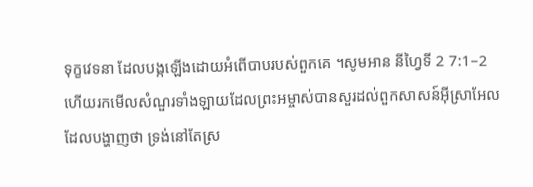ទុក្ខវេទនា ដែលបង្កឡើងដោយអំពើបាបរបស់ពួកគេ ។សូមអាន នីហ្វៃទី 2 7:1–2 ហើយរកមើលសំណួរទាំងឡាយដែលព្រះអម្ចាស់បានសួរដល់ពួកសាសន៍អ៊ីស្រាអែល ដែលបង្ហាញថា ទ្រង់នៅតែស្រ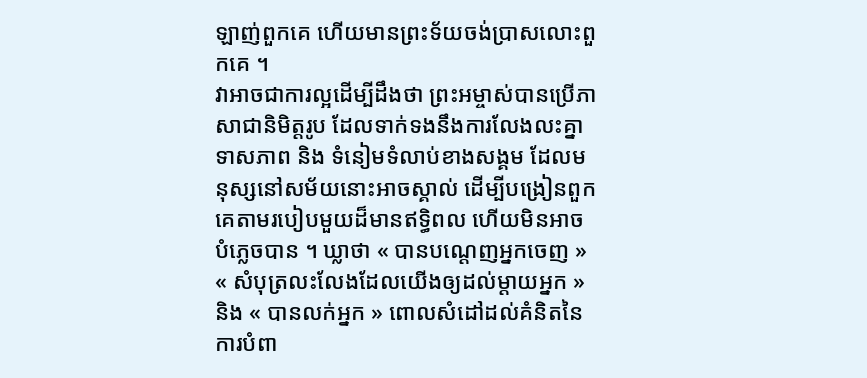ឡាញ់ពួកគេ ហើយមានព្រះទ័យចង់ប្រាសលោះពួកគេ ។
វាអាចជាការល្អដើម្បីដឹងថា ព្រះអម្ចាស់បានប្រើភាសាជានិមិត្តរូប ដែលទាក់ទងនឹងការលែងលះគ្នា ទាសភាព និង ទំនៀមទំលាប់ខាងសង្គម ដែលមនុស្សនៅសម័យនោះអាចស្គាល់ ដើម្បីបង្រៀនពួកគេតាមរបៀបមួយដ៏មានឥទ្ធិពល ហើយមិនអាចបំភ្លេចបាន ។ ឃ្លាថា « បានបណ្តេញអ្នកចេញ » « សំបុត្រលះលែងដែលយើងឲ្យដល់ម្តាយអ្នក » និង « បានលក់អ្នក » ពោលសំដៅដល់គំនិតនៃការបំពា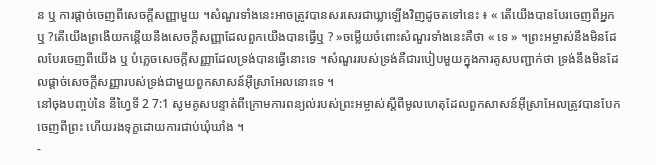ន ឬ ការផ្តាច់ចេញពីសេចក្តីសញ្ញាមួយ ។សំណួរទាំងនេះអាចត្រូវបានសរសេរជាឃ្លាឡើងវិញដូចតទៅនេះ ៖ « តើយើងបានបែរចេញពីអ្នកឬ ?តើយើងព្រងើយកន្តើយនឹងសេចក្តីសញ្ញាដែលពួកយើងបានធ្វើឬ ? »ចម្លើយចំពោះសំណួរទាំងនេះគឺថា « ទេ » ។ព្រះអម្ចាស់នឹងមិនដែលបែរចេញពីយើង ឬ បំភ្លេចសេចក្តីសញ្ញាដែលទ្រង់បានធ្វើនោះទេ ។សំណួររបស់ទ្រង់គឺជារបៀបមួយក្នុងការគូសបញ្ជាក់ថា ទ្រង់នឹងមិនដែលផ្តាច់សេចក្តីសញ្ញារបស់ទ្រង់ជាមួយពួកសាសន៍អ៊ីស្រាអែលនោះទេ ។
នៅចុងបញ្ចប់នៃ នីហ្វៃទី 2 7:1 សូមគូសបន្ទាត់ពីក្រោមការពន្យល់របស់ព្រះអម្ចាស់ស្តីពីមូលហេតុដែលពួកសាសន៍អ៊ីស្រាអែលត្រូវបានបែកចេញពីព្រះ ហើយរងទុក្ខដោយការជាប់ឃុំឃាំង ។
-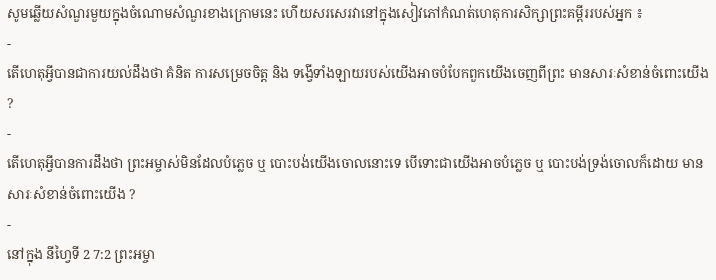សូមឆ្លើយសំណួរមួយក្នុងចំណោមសំណួរខាងក្រោមនេះ ហើយសរសេរវានៅក្នុងសៀវភៅកំណត់ហេតុការសិក្សាព្រះគម្ពីររបស់អ្នក ៖
-
តើហេតុអ្វីបានជាការយល់ដឹងថា គំនិត ការសម្រេចចិត្ត និង ទង្វើទាំងឡាយរបស់យើងអាចបំបែកពួកយើងចេញពីព្រះ មានសារៈសំខាន់ចំពោះយើង ?
-
តើហេតុអ្វីបានការដឹងថា ព្រះអម្ចាស់មិនដែលបំភ្លេច ឬ បោះបង់យើងចោលនោះទេ បើទោះជាយើងអាចបំភ្លេច ឬ បោះបង់ទ្រង់ចោលក៏ដោយ មានសារៈសំខាន់ចំពោះយើង ?
-
នៅក្នុង នីហ្វៃទី 2 7:2 ព្រះអម្ចា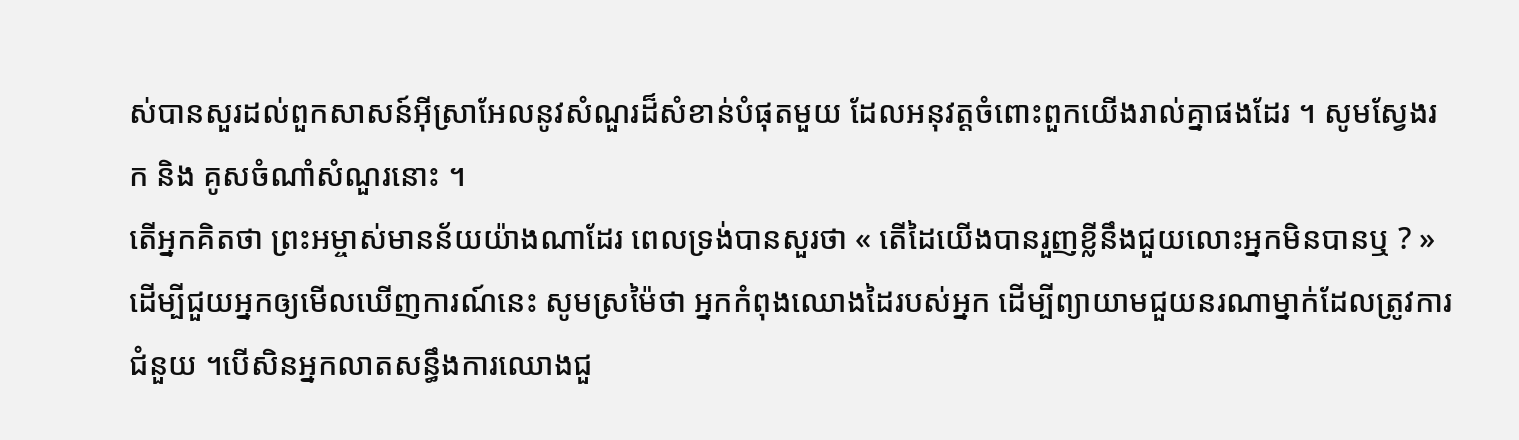ស់បានសួរដល់ពួកសាសន៍អ៊ីស្រាអែលនូវសំណួរដ៏សំខាន់បំផុតមួយ ដែលអនុវត្តចំពោះពួកយើងរាល់គ្នាផងដែរ ។ សូមស្វែងរក និង គូសចំណាំសំណួរនោះ ។
តើអ្នកគិតថា ព្រះអម្ចាស់មានន័យយ៉ាងណាដែរ ពេលទ្រង់បានសួរថា « តើដៃយើងបានរួញខ្លីនឹងជួយលោះអ្នកមិនបានឬ ? »ដើម្បីជួយអ្នកឲ្យមើលឃើញការណ៍នេះ សូមស្រម៉ៃថា អ្នកកំពុងឈោងដៃរបស់អ្នក ដើម្បីព្យាយាមជួយនរណាម្នាក់ដែលត្រូវការជំនួយ ។បើសិនអ្នកលាតសន្ធឹងការឈោងជួ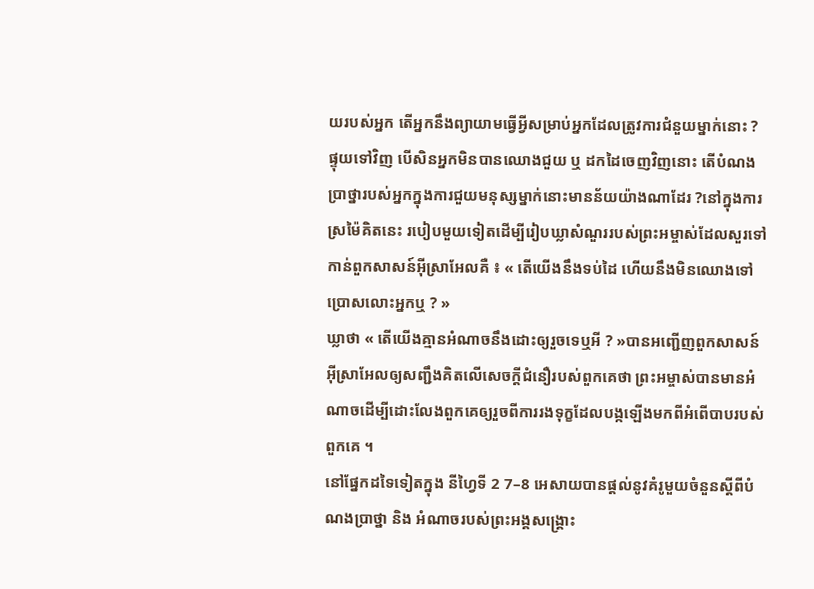យរបស់អ្នក តើអ្នកនឹងព្យាយាមធ្វើអ្វីសម្រាប់អ្នកដែលត្រូវការជំនួយម្នាក់នោះ ? ផ្ទុយទៅវិញ បើសិនអ្នកមិនបានឈោងជួយ ឬ ដកដៃចេញវិញនោះ តើបំណងប្រាថ្នារបស់អ្នកក្នុងការជួយមនុស្សម្នាក់នោះមានន័យយ៉ាងណាដែរ ?នៅក្នុងការស្រម៉ៃគិតនេះ របៀបមួយទៀតដើម្បីរៀបឃ្លាសំណួររបស់ព្រះអម្ចាស់ដែលសួរទៅកាន់ពួកសាសន៍អ៊ីស្រាអែលគឺ ៖ « តើយើងនឹងទប់ដៃ ហើយនឹងមិនឈោងទៅប្រោសលោះអ្នកឬ ? »
ឃ្លាថា « តើយើងគ្មានអំណាចនឹងដោះឲ្យរួចទេឬអី ? »បានអញ្ជើញពួកសាសន៍អ៊ីស្រាអែលឲ្យសញ្ជឹងគិតលើសេចក្តីជំនឿរបស់ពួកគេថា ព្រះអម្ចាស់បានមានអំណាចដើម្បីដោះលែងពួកគេឲ្យរួចពីការរងទុក្ខដែលបង្កឡើងមកពីអំពើបាបរបស់ពួកគេ ។
នៅផ្នែកដទៃទៀតក្នុង នីហ្វៃទី 2 7–8 អេសាយបានផ្តល់នូវគំរូមួយចំនួនស្តីពីបំណងប្រាថ្នា និង អំណាចរបស់ព្រះអង្គសង្គ្រោះ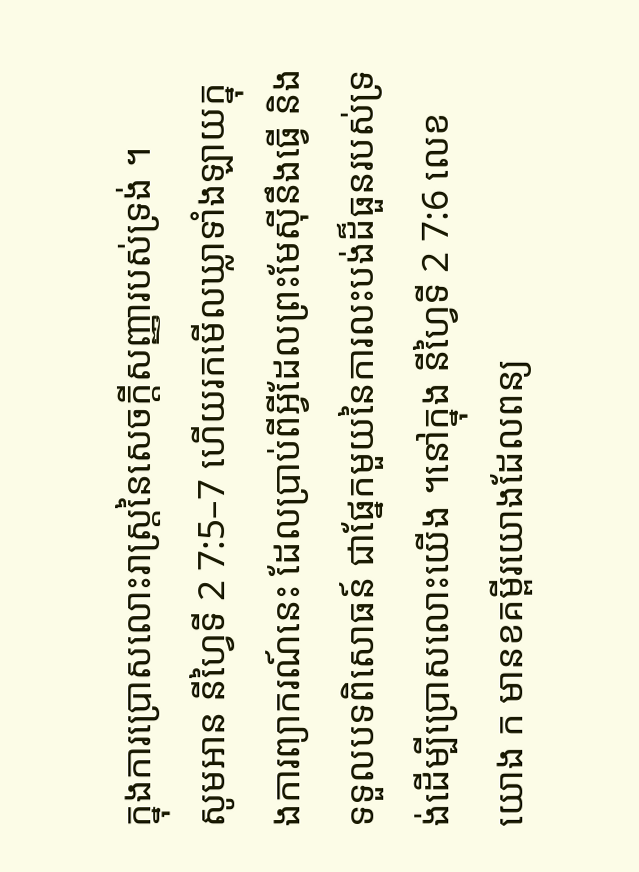ក្នុងការប្រោសលោះរាស្រ្តនៃសេចក្តីសញ្ញារបស់ទ្រង់ ។
សូមអាន នីហ្វៃទី 2 7:5–7 ហើយរកមើលឃ្លាទាំងឡាយក្នុងការព្យាករណ៍នេះ ដែលប្រាប់ពីអ្វីដែលព្រះមែស៊ីនឹងធ្វើ និង ទទួលបទពិសោធន៍ ជាផ្នែកមួយនៃការលះបង់ដ៏ធួនរបស់ទ្រង់ដើម្បីប្រោសលោះយើង ។នៅក្នុង នីហ្វៃទី 2 7:6 លេខយោង ក មានខគម្ពីរយោងដែលពន្យ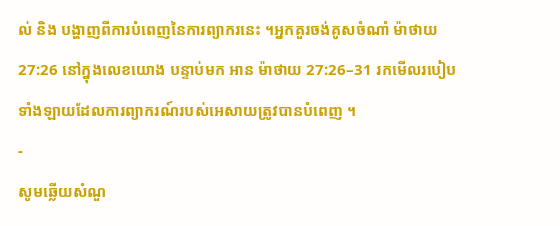ល់ និង បង្ហាញពីការបំពេញនៃការព្យាករនេះ ។អ្នកគួរចង់គូសចំណាំ ម៉ាថាយ 27:26 នៅក្នុងលេខយោង បន្ទាប់មក អាន ម៉ាថាយ 27:26–31 រកមើលរបៀបទាំងឡាយដែលការព្យាករណ៍របស់អេសាយត្រូវបានបំពេញ ។
-
សូមឆ្លើយសំណួ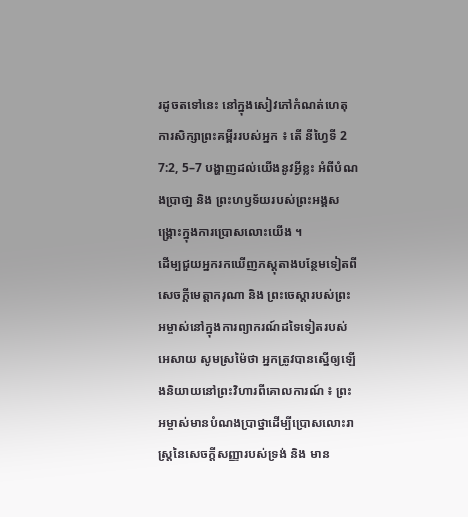រដូចតទៅនេះ នៅក្នុងសៀវភៅកំណត់ហេតុការសិក្សាព្រះគម្ពីររបស់អ្នក ៖ តើ នីហ្វៃទី 2 7:2, 5–7 បង្ហាញដល់យើងនូវអ្វីខ្លះ អំពីបំណងប្រាថា្ន និង ព្រះហឫទ័យរបស់ព្រះអង្គសង្គ្រោះក្នុងការប្រោសលោះយើង ។
ដើម្បជួយអ្នករកឃើញភស្តុតាងបន្ថែមទៀតពីសេចក្តីមេត្តាករុណា និង ព្រះចេស្តារបស់ព្រះអម្ចាស់នៅក្នុងការព្យាករណ៍ដទៃទៀតរបស់អេសាយ សូមស្រម៉ៃថា អ្នកត្រូវបានស្នើឲ្យឡើងនិយាយនៅព្រះវិហារពីគោលការណ៍ ៖ ព្រះអម្ចាស់មានបំណងប្រាថ្នាដើម្បីប្រោសលោះរាស្ត្រនៃសេចក្តីសញ្ញារបស់ទ្រង់ និង មាន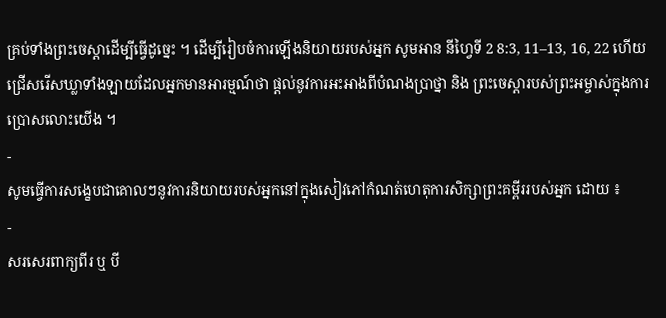គ្រប់ទាំងព្រះចេស្តាដើម្បីធ្វើដូច្នេះ ។ ដើម្បីរៀបចំការឡើងនិយាយរបស់អ្នក សូមអាន នីហ្វៃទី 2 8:3, 11–13, 16, 22 ហើយជ្រើសរើសឃ្លាទាំងឡាយដែលអ្នកមានអារម្មណ៍ថា ផ្តល់នូវការអះអាងពីបំណងប្រាថ្នា និង ព្រះចេស្តារបស់ព្រះអម្ចាស់ក្នុងការប្រោសលោះយើង ។
-
សូមធ្វើការសង្ខេបជាគោលៗនូវការនិយាយរបស់អ្នកនៅក្នុងសៀវភៅកំណត់ហេតុការសិក្សាព្រះគម្ពីររបស់អ្នក ដោយ ៖
-
សរសេរពាក្យពីរ ឬ បី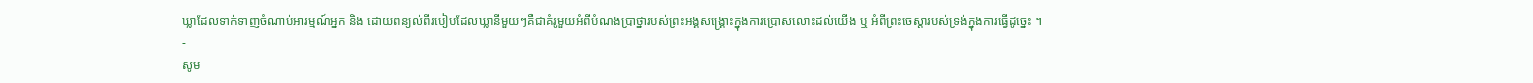ឃ្លាដែលទាក់ទាញចំណាប់អារម្មណ៍អ្នក និង ដោយពន្យល់ពីរបៀបដែលឃ្លានីមួយៗគឺជាគំរូមួយអំពីបំណងប្រាថ្នារបស់ព្រះអង្គសង្គ្រោះក្នុងការប្រោសលោះដល់យើង ឬ អំពីព្រះចេស្តារបស់ទ្រង់ក្នុងការធ្វើដូច្នេះ ។
-
សូម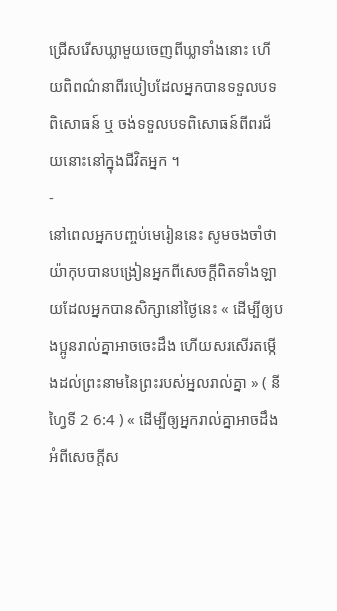ជ្រើសរើសឃ្លាមួយចេញពីឃ្លាទាំងនោះ ហើយពិពណ៌នាពីរបៀបដែលអ្នកបានទទួលបទពិសោធន៍ ឬ ចង់ទទួលបទពិសោធន៍ពីពរជ័យនោះនៅក្នុងជីវិតអ្នក ។
-
នៅពេលអ្នកបញ្ចប់មេរៀននេះ សូមចងចាំថា យ៉ាកុបបានបង្រៀនអ្នកពីសេចក្តីពិតទាំងឡាយដែលអ្នកបានសិក្សានៅថ្ងៃនេះ « ដើម្បីឲ្យបងប្អូនរាល់គ្នាអាចចេះដឹង ហើយសរសើរតម្កើងដល់ព្រះនាមនៃព្រះរបស់អ្នលរាល់គ្នា » ( នីហ្វៃទី 2 6:4 ) « ដើម្បីឲ្យអ្នករាល់គ្នាអាចដឹងអំពីសេចក្តីស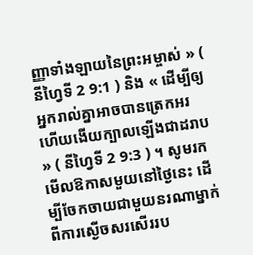ញ្ញាទាំងឡាយនៃព្រះអម្ចាស់ » ( នីហ្វៃទី 2 9:1 ) និង « ដើម្បីឲ្យអ្នករាល់គ្នាអាចបានត្រេកអរ ហើយងើយក្បាលឡើងជាដរាប » ( នីហ្វៃទី 2 9:3 ) ។ សូមរកមើលឱកាសមួយនៅថ្ងៃនេះ ដើម្បីចែកចាយជាមួយនរណាម្នាក់ ពីការស្ងើចសរសើររប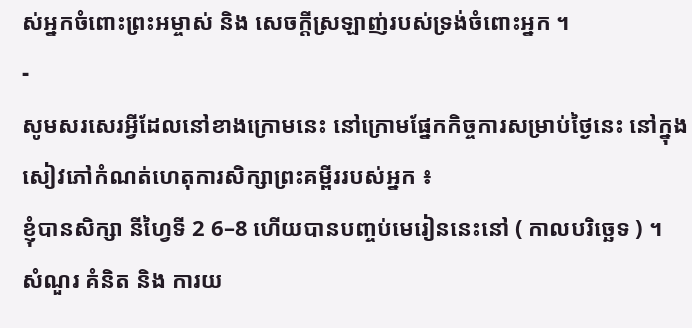ស់អ្នកចំពោះព្រះអម្ចាស់ និង សេចក្តីស្រឡាញ់របស់ទ្រង់ចំពោះអ្នក ។
-
សូមសរសេរអ្វីដែលនៅខាងក្រោមនេះ នៅក្រោមផ្នែកកិច្ចការសម្រាប់ថ្ងៃនេះ នៅក្នុងសៀវភៅកំណត់ហេតុការសិក្សាព្រះគម្ពីររបស់អ្នក ៖
ខ្ញុំបានសិក្សា នីហ្វៃទី 2 6–8 ហើយបានបញ្ចប់មេរៀននេះនៅ ( កាលបរិច្ឆេទ ) ។
សំណួរ គំនិត និង ការយ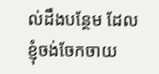ល់ដឹងបន្ថែម ដែលខ្ញុំចង់ចែកចាយ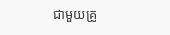ជាមួយគ្រូ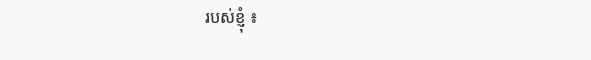របស់ខ្ញុំ ៖